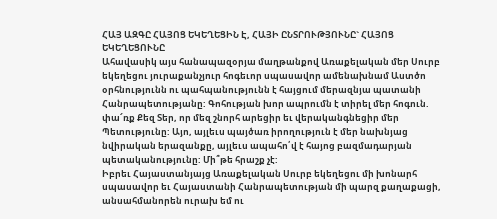ՀԱՅ ԱԶԳԸ ՀԱՅՈՑ ԵԿԵՂԵՑԻՆ Է, ՀԱՅԻ ԸՆՏՐՈՒԹՅՈՒՆԸ` ՀԱՅՈՑ ԵԿԵՂԵՑՈՒՆԸ
Ահավասիկ այս հանապազօրյա մաղթանքով Առաքելական մեր Սուրբ եկեղեցու յուրաքանչյուր հոգեւոր սպասավոր ամենախնամ Աստծո օրհնությունն ու պահպանությունն է հայցում մերազնյա պատանի Հանրապետությանը: Գոհության խոր ապրումն է տիրել մեր հոգուն. փա՜ռք Քեզ Տեր, որ մեզ շնորհ արեցիր եւ վերականգնեցիր մեր Պետությունը: Այո, այլեւս պայծառ իրողություն է մեր նախնյաց նվիրական երազանքը, այլեւս ապահո՛վ է հայոց բազմադարյան պետականությունը: Մի՞թե հրաշք չէ:
Իբրեւ Հայաստանյայց Առաքելական Սուրբ եկեղեցու մի խոնարհ սպասավոր եւ Հայաստանի Հանրապետության մի պարզ քաղաքացի, անսահմանորեն ուրախ եմ ու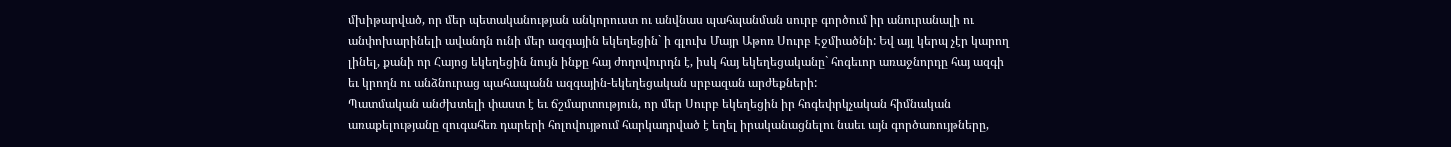մխիթարված, որ մեր պետականության անկորուստ ու անվնաս պահպանման սուրբ գործում իր անուրանալի ու անփոխարինելի ավանդն ունի մեր ազգային եկեղեցին` ի գլուխ Մայր Աթոռ Սուրբ Էջմիածնի: Եվ այլ կերպ չէր կարող լինել, քանի որ Հայոց եկեղեցին նույն ինքը հայ ժողովուրդն է, իսկ հայ եկեղեցականը` հոգեւոր առաջնորդը հայ ազգի եւ կրողն ու անձնուրաց պահապանն ազգային-եկեղեցական սրբազան արժեքների:
Պատմական անժխտելի փաստ է եւ ճշմարտություն, որ մեր Սուրբ եկեղեցին իր հոգեփրկչական հիմնական առաքելությանը զուգահեռ դարերի հոլովույթում հարկադրված է եղել իրականացնելու նաեւ այն գործառույթները,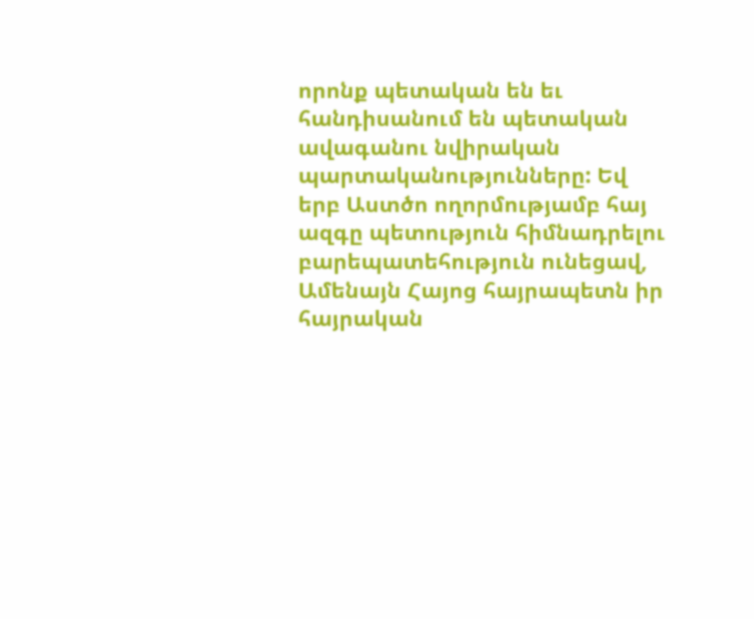որոնք պետական են եւ հանդիսանում են պետական ավագանու նվիրական պարտականությունները: Եվ երբ Աստծո ողորմությամբ հայ ազգը պետություն հիմնադրելու բարեպատեհություն ունեցավ, Ամենայն Հայոց հայրապետն իր հայրական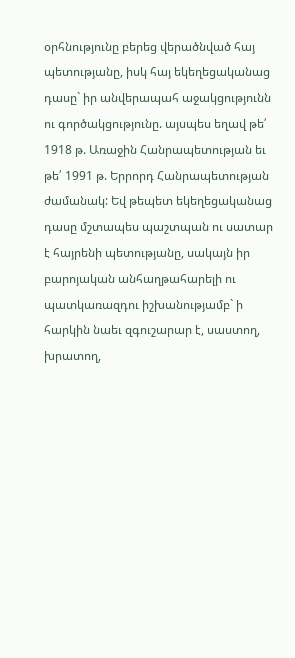օրհնությունը բերեց վերածնված հայ պետությանը, իսկ հայ եկեղեցականաց դասը` իր անվերապահ աջակցությունն ու գործակցությունը. այսպես եղավ թե՛ 1918 թ. Առաջին Հանրապետության եւ թե՛ 1991 թ. Երրորդ Հանրապետության ժամանակ: Եվ թեպետ եկեղեցականաց դասը մշտապես պաշտպան ու սատար է հայրենի պետությանը, սակայն իր բարոյական անհաղթահարելի ու պատկառազդու իշխանությամբ` ի հարկին նաեւ զգուշարար է, սաստող, խրատող,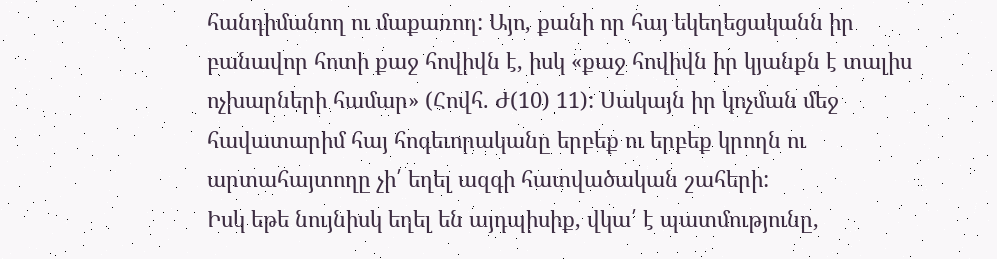հանդիմանող ու մաքառող: Այո, քանի որ հայ եկեղեցականն իր բանավոր հոտի քաջ հովիվն է, իսկ «քաջ հովիվն իր կյանքն է տալիս ոչխարների համար» (Հովհ. Ժ(10) 11): Սակայն իր կոչման մեջ հավատարիմ հայ հոգեւորականը երբեք ու երբեք կրողն ու արտահայտողը չի՛ եղել ազգի հատվածական շահերի:
Իսկ եթե նույնիսկ եղել են այդպիսիք, վկա՛ է պատմությունը,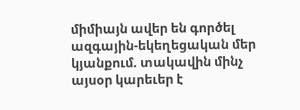միմիայն ավեր են գործել ազգային-եկեղեցական մեր կյանքում. տակավին մինչ այսօր կարեւեր է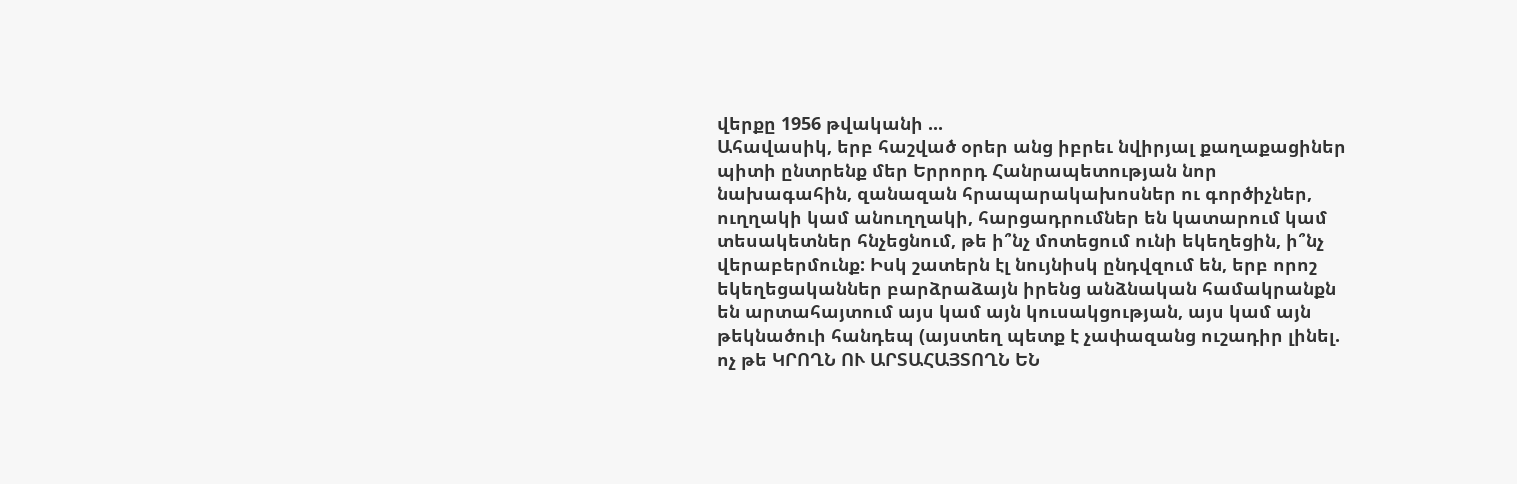վերքը 1956 թվականի ...
Ահավասիկ, երբ հաշված օրեր անց իբրեւ նվիրյալ քաղաքացիներ պիտի ընտրենք մեր Երրորդ Հանրապետության նոր նախագահին, զանազան հրապարակախոսներ ու գործիչներ, ուղղակի կամ անուղղակի, հարցադրումներ են կատարում կամ տեսակետներ հնչեցնում, թե ի՞նչ մոտեցում ունի եկեղեցին, ի՞նչ վերաբերմունք: Իսկ շատերն էլ նույնիսկ ընդվզում են, երբ որոշ եկեղեցականներ բարձրաձայն իրենց անձնական համակրանքն են արտահայտում այս կամ այն կուսակցության, այս կամ այն թեկնածուի հանդեպ (այստեղ պետք է չափազանց ուշադիր լինել. ոչ թե ԿՐՈՂՆ ՈՒ ԱՐՏԱՀԱՅՏՈՂՆ ԵՆ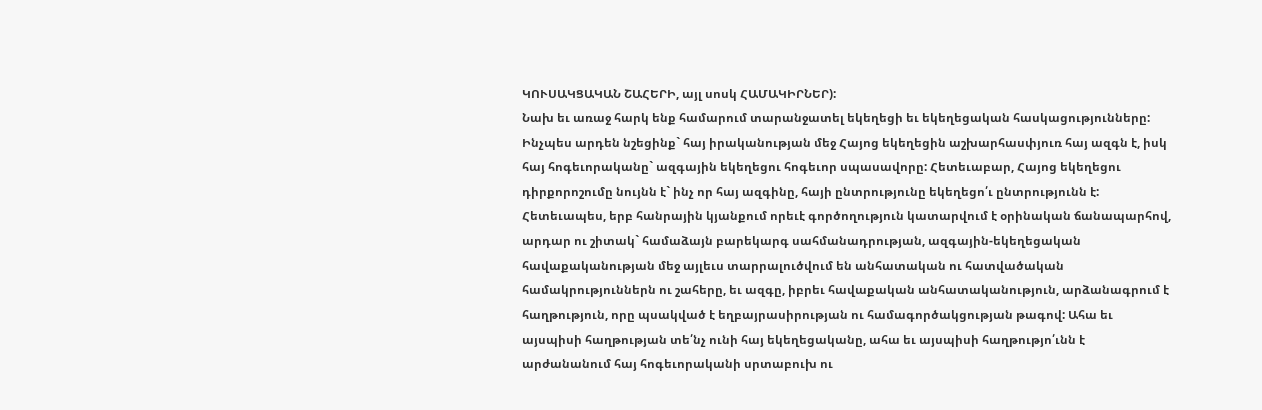ԿՈՒՍԱԿՑԱԿԱՆ ՇԱՀԵՐԻ, այլ սոսկ ՀԱՄԱԿԻՐՆԵՐ):
Նախ եւ առաջ հարկ ենք համարում տարանջատել եկեղեցի եւ եկեղեցական հասկացությունները: Ինչպես արդեն նշեցինք` հայ իրականության մեջ Հայոց եկեղեցին աշխարհասփյուռ հայ ազգն է, իսկ հայ հոգեւորականը` ազգային եկեղեցու հոգեւոր սպասավորը: Հետեւաբար, Հայոց եկեղեցու դիրքորոշումը նույնն է` ինչ որ հայ ազգինը, հայի ընտրությունը եկեղեցո՛ւ ընտրությունն է: Հետեւապես, երբ հանրային կյանքում որեւէ գործողություն կատարվում է օրինական ճանապարհով, արդար ու շիտակ` համաձայն բարեկարգ սահմանադրության, ազգային-եկեղեցական հավաքականության մեջ այլեւս տարրալուծվում են անհատական ու հատվածական համակրություններն ու շահերը, եւ ազգը, իբրեւ հավաքական անհատականություն, արձանագրում է հաղթություն, որը պսակված է եղբայրասիրության ու համագործակցության թագով: Ահա եւ այսպիսի հաղթության տե՛նչ ունի հայ եկեղեցականը, ահա եւ այսպիսի հաղթությո՛ւնն է արժանանում հայ հոգեւորականի սրտաբուխ ու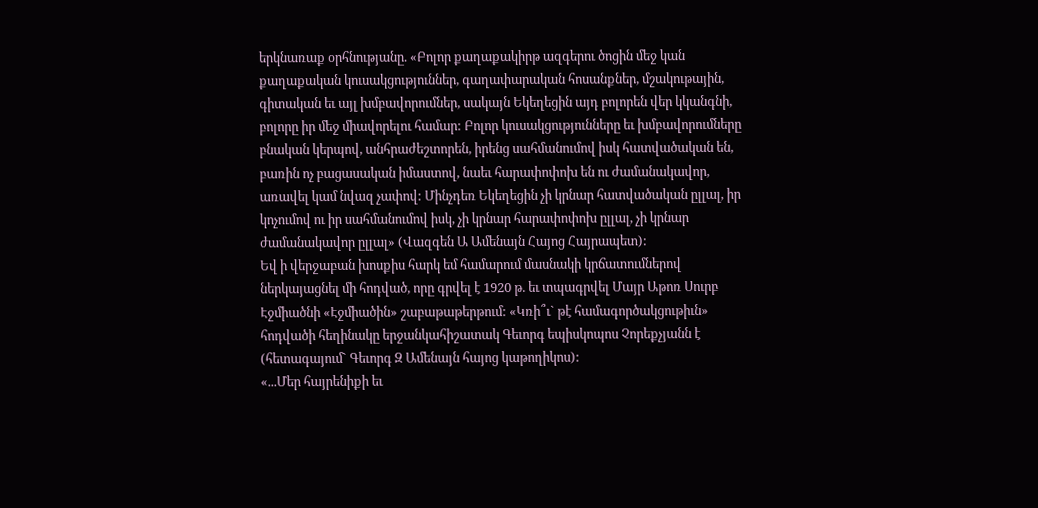երկնառաք օրհնությանը. «Բոլոր քաղաքակիրթ ազգերու ծոցին մեջ կան քաղաքական կուսակցություններ, գաղափարական հոսանքներ, մշակութային, գիտական եւ այլ խմբավորումներ, սակայն Եկեղեցին այդ բոլորեն վեր կկանգնի, բոլորը իր մեջ միավորելու համար: Բոլոր կուսակցությունները եւ խմբավորումները բնական կերպով, անհրաժեշտորեն, իրենց սահմանումով իսկ հատվածական են, բառին ոչ բացասական իմաստով, նաեւ հարափոփոխ են ու ժամանակավոր, առավել կամ նվազ չափով: Մինչդեռ Եկեղեցին չի կրնար հատվածական ըլլալ, իր կոչումով ու իր սահմանումով իսկ, չի կրնար հարափոփոխ ըլլալ, չի կրնար ժամանակավոր ըլլալ» (Վազգեն Ա Ամենայն Հայոց Հայրապետ):
Եվ ի վերջաբան խոսքիս հարկ եմ համարում մասնակի կրճատումներով ներկայացնել մի հոդված, որը գրվել է 1920 թ. եւ տպագրվել Մայր Աթոռ Սուրբ Էջմիածնի «Էջմիածին» շաբաթաթերթում: «Կռի՞ւ` թէ համագործակցութիւն» հոդվածի հեղինակը երջանկահիշատակ Գեւորգ եպիսկոպոս Չորեքչյանն է (հետագայում` Գեւորգ Զ Ամենայն հայոց կաթողիկոս):
«...Մեր հայրենիքի եւ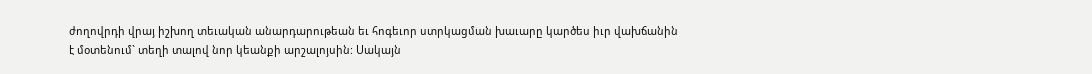ժողովրդի վրայ իշխող տեւական անարդարութեան եւ հոգեւոր ստրկացման խաւարը կարծես իւր վախճանին է մօտենում` տեղի տալով նոր կեանքի արշալոյսին: Սակայն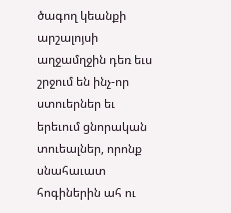ծագող կեանքի արշալոյսի աղջամղջին դեռ եւս շրջում են ինչ-որ ստուերներ եւ երեւում ցնորական տուեալներ, որոնք սնահաւատ հոգիներին ահ ու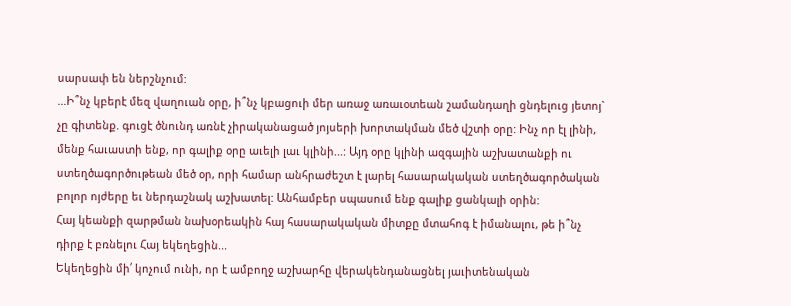սարսափ են ներշնչում:
...Ի՞նչ կբերէ մեզ վաղուան օրը, ի՞նչ կբացուի մեր առաջ առաւօտեան շամանդաղի ցնդելուց յետոյ` չը գիտենք. գուցէ ծնունդ առնէ չիրականացած յոյսերի խորտակման մեծ վշտի օրը: Ինչ որ էլ լինի, մենք հաւաստի ենք, որ գալիք օրը աւելի լաւ կլինի...: Այդ օրը կլինի ազգային աշխատանքի ու ստեղծագործութեան մեծ օր, որի համար անհրաժեշտ է լարել հասարակական ստեղծագործական բոլոր ոյժերը եւ ներդաշնակ աշխատել: Անհամբեր սպասում ենք գալիք ցանկալի օրին:
Հայ կեանքի զարթման նախօրեակին հայ հասարակական միտքը մտահոգ է իմանալու, թե ի՞նչ դիրք է բռնելու Հայ եկեղեցին...
Եկեղեցին մի՛ կոչում ունի, որ է ամբողջ աշխարհը վերակենդանացնել յաւիտենական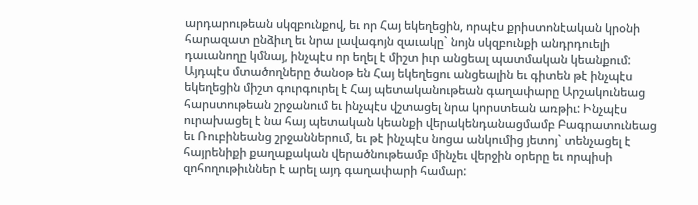արդարութեան սկզբունքով, եւ որ Հայ եկեղեցին, որպէս քրիստոնէական կրօնի հարազատ ընձիւղ եւ նրա լավագոյն զաւակը` նոյն սկզբունքի անդրդուելի դաւանողը կմնայ, ինչպէս որ եղել է միշտ իւր անցեալ պատմական կեանքում:
Այդպէս մտածողները ծանօթ են Հայ եկեղեցու անցեալին եւ գիտեն թէ ինչպէս եկեղեցին միշտ գուրգուրել է Հայ պետականութեան գաղափարը Արշակունեաց հարստութեան շրջանում եւ ինչպէս վշտացել նրա կորստեան առթիւ: Ինչպէս ուրախացել է նա հայ պետական կեանքի վերակենդանացմամբ Բագրատունեաց եւ Ռուբինեանց շրջաններում, եւ թէ ինչպէս նոցա անկումից յետոյ` տենչացել է հայրենիքի քաղաքական վերածնութեամբ մինչեւ վերջին օրերը եւ որպիսի զոհողութիւններ է արել այդ գաղափարի համար: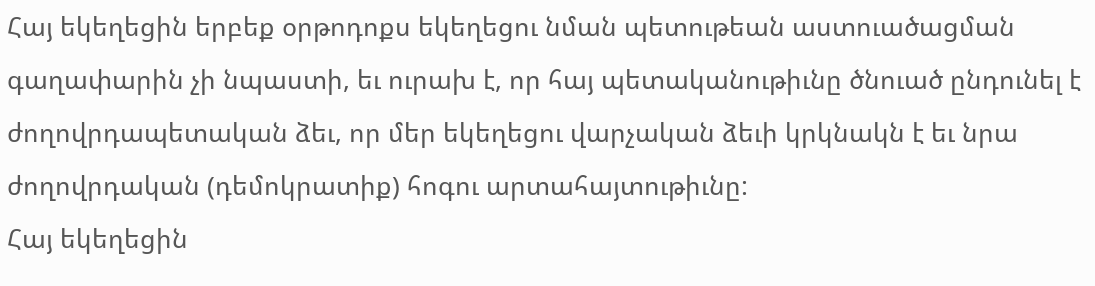Հայ եկեղեցին երբեք օրթոդոքս եկեղեցու նման պետութեան աստուածացման գաղափարին չի նպաստի, եւ ուրախ է, որ հայ պետականութիւնը ծնուած ընդունել է ժողովրդապետական ձեւ, որ մեր եկեղեցու վարչական ձեւի կրկնակն է եւ նրա ժողովրդական (դեմոկրատիք) հոգու արտահայտութիւնը:
Հայ եկեղեցին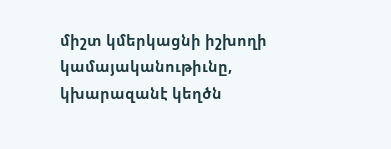միշտ կմերկացնի իշխողի կամայականութիւնը, կխարազանէ կեղծն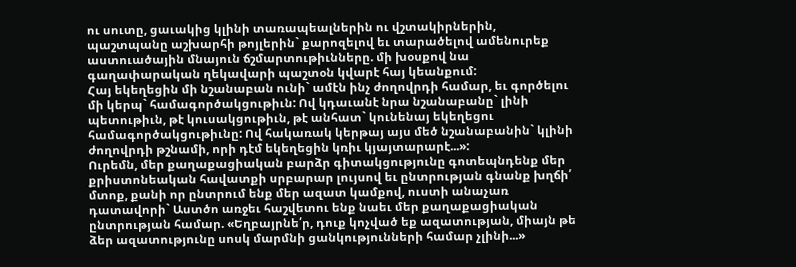ու սուտը, ցաւակից կլինի տառապեալներին ու վշտակիրներին, պաշտպանը աշխարհի թոյլերին` քարոզելով եւ տարածելով ամենուրեք աստուածային մնայուն ճշմարտութիւնները. մի խօսքով նա գաղափարական ղեկավարի պաշտօն կվարէ հայ կեանքում:
Հայ եկեղեցին մի նշանաբան ունի` ամէն ինչ ժողովրդի համար, եւ գործելու մի կերպ` համագործակցութիւն: Ով կդաւանէ նրա նշանաբանը` լինի պետութիւն, թէ կուսակցութիւն, թէ անհատ` կունենայ եկեղեցու համագործակցութիւնը: Ով հակառակ կերթայ այս մեծ նշանաբանին` կլինի ժողովրդի թշնամի, որի դէմ եկեղեցին կռիւ կյայտարարէ...»:
Ուրեմն, մեր քաղաքացիական բարձր գիտակցությունը գոտեպնդենք մեր քրիստոնեական հավատքի սրբարար լույսով եւ ընտրության գնանք խղճի՛ մտոք, քանի որ ընտրում ենք մեր ազատ կամքով, ուստի անաչառ դատավորի` Աստծո առջեւ հաշվետու ենք նաեւ մեր քաղաքացիական ընտրության համար. «Եղբայրնե՛ր, դուք կոչված եք ազատության, միայն թե ձեր ազատությունը սոսկ մարմնի ցանկությունների համար չլինի...»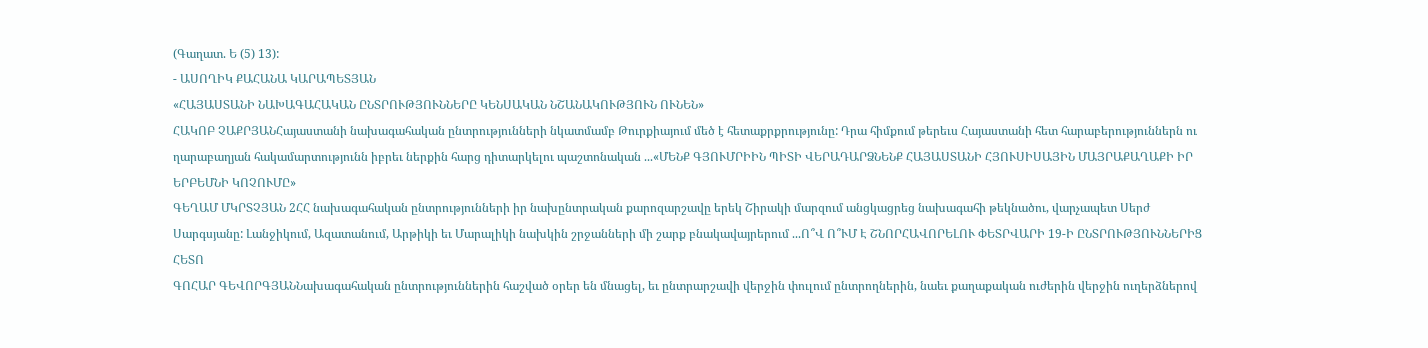(Գաղատ. Ե (5) 13):
- ԱՍՈՂԻԿ ՔԱՀԱՆԱ ԿԱՐԱՊԵՏՅԱՆ
«ՀԱՅԱՍՏԱՆԻ ՆԱԽԱԳԱՀԱԿԱՆ ԸՆՏՐՈՒԹՅՈՒՆՆԵՐԸ ԿԵՆՍԱԿԱՆ ՆՇԱՆԱԿՈՒԹՅՈՒՆ ՈՒՆԵՆ»
ՀԱԿՈԲ ՉԱՔՐՅԱՆՀայաստանի նախագահական ընտրությունների նկատմամբ Թուրքիայում մեծ է հետաքրքրությունը: Դրա հիմքում թերեւս Հայաստանի հետ հարաբերություններն ու ղարաբաղյան հակամարտությունն իբրեւ ներքին հարց դիտարկելու պաշտոնական ...«ՄԵՆՔ ԳՅՈՒՄՐԻԻՆ ՊԻՏԻ ՎԵՐԱԴԱՐՁՆԵՆՔ ՀԱՅԱՍՏԱՆԻ ՀՅՈՒՍԻՍԱՅԻՆ ՄԱՅՐԱՔԱՂԱՔԻ ԻՐ ԵՐԲԵՄՆԻ ԿՈՉՈՒՄԸ»
ԳԵՂԱՄ ՄԿՐՏՉՅԱՆ 2ՀՀ նախագահական ընտրությունների իր նախընտրական քարոզարշավը երեկ Շիրակի մարզում անցկացրեց նախագահի թեկնածու, վարչապետ Սերժ Սարգսյանը: Լանջիկում, Ազատանում, Արթիկի եւ Մարալիկի նախկին շրջանների մի շարք բնակավայրերում ...Ո՞Վ Ո՞ՒՄ Է ՇՆՈՐՀԱՎՈՐԵԼՈՒ ՓԵՏՐՎԱՐԻ 19-Ի ԸՆՏՐՈՒԹՅՈՒՆՆԵՐԻՑ ՀԵՏՈ
ԳՈՀԱՐ ԳԵՎՈՐԳՅԱՆՆախագահական ընտրություններին հաշված օրեր են մնացել, եւ ընտրարշավի վերջին փուլում ընտրողներին, նաեւ քաղաքական ուժերին վերջին ուղերձներով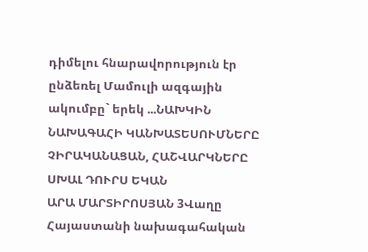դիմելու հնարավորություն էր ընձեռել Մամուլի ազգային ակումբը` երեկ ...ՆԱԽԿԻՆ ՆԱԽԱԳԱՀԻ ԿԱՆԽԱՏԵՍՈՒՄՆԵՐԸ ՉԻՐԱԿԱՆԱՑԱՆ, ՀԱՇՎԱՐԿՆԵՐԸ ՍԽԱԼ ԴՈՒՐՍ ԵԿԱՆ
ԱՐԱ ՄԱՐՏԻՐՈՍՅԱՆ 3Վաղը Հայաստանի նախագահական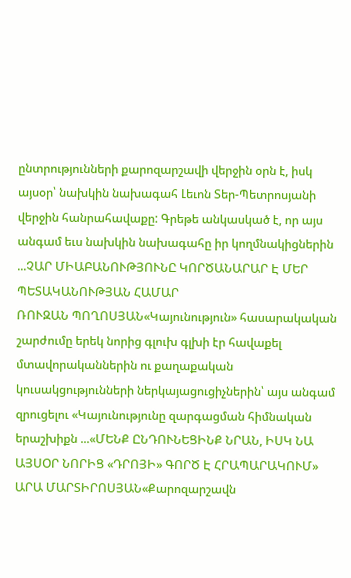ընտրությունների քարոզարշավի վերջին օրն է, իսկ այսօր՝ նախկին նախագահ Լեւոն Տեր-Պետրոսյանի վերջին հանրահավաքը: Գրեթե անկասկած է, որ այս անգամ եւս նախկին նախագահը իր կողմնակիցներին ...ՉԱՐ ՄԻԱԲԱՆՈՒԹՅՈՒՆԸ ԿՈՐԾԱՆԱՐԱՐ Է ՄԵՐ ՊԵՏԱԿԱՆՈՒԹՅԱՆ ՀԱՄԱՐ
ՌՈՒԶԱՆ ՊՈՂՈՍՅԱՆ«Կայունություն» հասարակական շարժումը երեկ նորից գլուխ գլխի էր հավաքել մտավորականներին ու քաղաքական կուսակցությունների ներկայացուցիչներին՝ այս անգամ զրուցելու «Կայունությունը զարգացման հիմնական երաշխիքն ...«ՄԵՆՔ ԸՆԴՈՒՆԵՑԻՆՔ ՆՐԱՆ, ԻՍԿ ՆԱ ԱՅՍՕՐ ՆՈՐԻՑ «ԴՐՈՅԻ» ԳՈՐԾ Է ՀՐԱՊԱՐԱԿՈՒՄ»
ԱՐԱ ՄԱՐՏԻՐՈՍՅԱՆ«Քարոզարշավն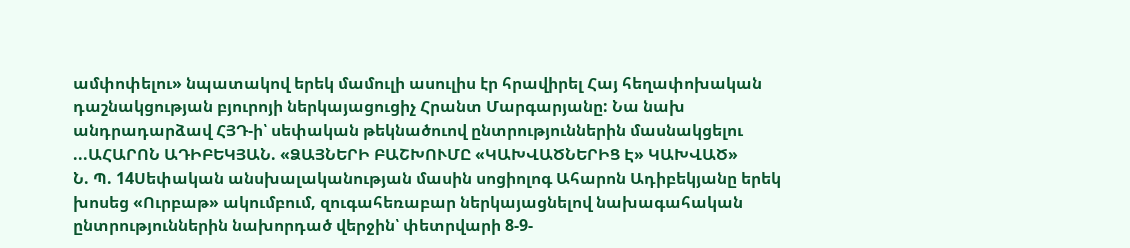ամփոփելու» նպատակով երեկ մամուլի ասուլիս էր հրավիրել Հայ հեղափոխական դաշնակցության բյուրոյի ներկայացուցիչ Հրանտ Մարգարյանը: Նա նախ անդրադարձավ ՀՅԴ-ի՝ սեփական թեկնածուով ընտրություններին մասնակցելու ...ԱՀԱՐՈՆ ԱԴԻԲԵԿՅԱՆ. «ՁԱՅՆԵՐԻ ԲԱՇԽՈՒՄԸ «ԿԱԽՎԱԾՆԵՐԻՑ Է» ԿԱԽՎԱԾ»
Ն. Պ. 14Սեփական անսխալականության մասին սոցիոլոգ Ահարոն Ադիբեկյանը երեկ խոսեց «Ուրբաթ» ակումբում, զուգահեռաբար ներկայացնելով նախագահական ընտրություններին նախորդած վերջին՝ փետրվարի 8-9-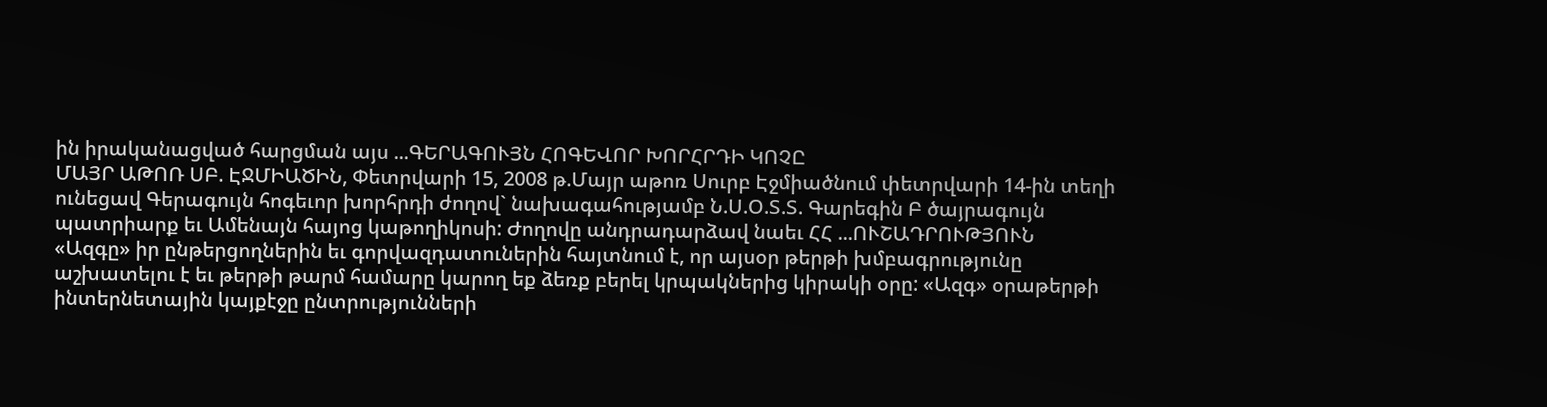ին իրականացված հարցման այս ...ԳԵՐԱԳՈՒՅՆ ՀՈԳԵՎՈՐ ԽՈՐՀՐԴԻ ԿՈՉԸ
ՄԱՅՐ ԱԹՈՌ ՍԲ. ԷՋՄԻԱԾԻՆ, Փետրվարի 15, 2008 թ.Մայր աթոռ Սուրբ Էջմիածնում փետրվարի 14-ին տեղի ունեցավ Գերագույն հոգեւոր խորհրդի ժողով` նախագահությամբ Ն.Ս.Օ.Տ.Տ. Գարեգին Բ ծայրագույն պատրիարք եւ Ամենայն հայոց կաթողիկոսի: Ժողովը անդրադարձավ նաեւ ՀՀ ...ՈՒՇԱԴՐՈՒԹՅՈՒՆ
«Ազգը» իր ընթերցողներին եւ գորվազդատուներին հայտնում է, որ այսօր թերթի խմբագրությունը աշխատելու է եւ թերթի թարմ համարը կարող եք ձեռք բերել կրպակներից կիրակի օրը: «Ազգ» օրաթերթի ինտերնետային կայքէջը ընտրությունների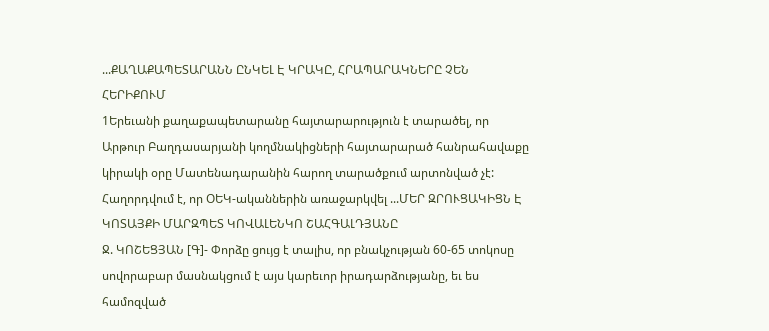...ՔԱՂԱՔԱՊԵՏԱՐԱՆՆ ԸՆԿԵԼ Է ԿՐԱԿԸ, ՀՐԱՊԱՐԱԿՆԵՐԸ ՉԵՆ ՀԵՐԻՔՈՒՄ
1Երեւանի քաղաքապետարանը հայտարարություն է տարածել, որ Արթուր Բաղդասարյանի կողմնակիցների հայտարարած հանրահավաքը կիրակի օրը Մատենադարանին հարող տարածքում արտոնված չէ: Հաղորդվում է, որ ՕԵԿ-ականներին առաջարկվել ...ՄԵՐ ԶՐՈՒՑԱԿԻՑՆ Է ԿՈՏԱՅՔԻ ՄԱՐԶՊԵՏ ԿՈՎԱԼԵՆԿՈ ՇԱՀԳԱԼԴՅԱՆԸ
Ջ. ԿՈՇԵՑՅԱՆ [Գ]- Փորձը ցույց է տալիս, որ բնակչության 60-65 տոկոսը սովորաբար մասնակցում է այս կարեւոր իրադարձությանը, եւ ես համոզված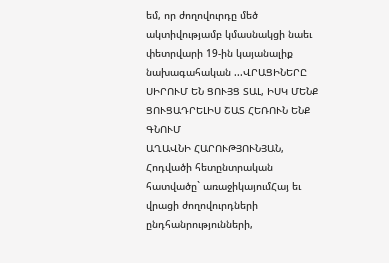եմ, որ ժողովուրդը մեծ ակտիվությամբ կմասնակցի նաեւ փետրվարի 19-ին կայանալիք նախագահական ...ՎՐԱՑԻՆԵՐԸ ՍԻՐՈՒՄ ԵՆ ՑՈՒՅՑ ՏԱԼ, ԻՍԿ ՄԵՆՔ ՑՈՒՑԱԴՐԵԼԻՍ ՇԱՏ ՀԵՌՈՒՆ ԵՆՔ ԳՆՈՒՄ
ԱՂԱՎՆԻ ՀԱՐՈՒԹՅՈՒՆՅԱՆ, Հոդվածի հետընտրական հատվածը` առաջիկայումՀայ եւ վրացի ժողովուրդների ընդհանրությունների,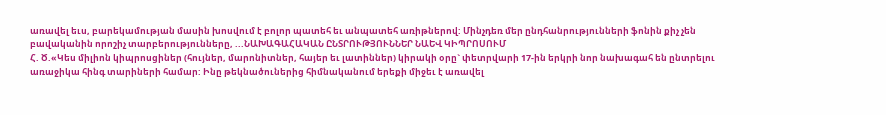առավել եւս, բարեկամության մասին խոսվում է բոլոր պատեհ եւ անպատեհ առիթներով: Մինչդեռ մեր ընդհանրությունների ֆոնին քիչ չեն բավականին որոշիչ տարբերությունները, ...ՆԱԽԱԳԱՀԱԿԱՆ ԸՆՏՐՈՒԹՅՈՒՆՆԵՐ ՆԱԵՎ ԿԻՊՐՈՍՈՒՄ
Հ. Ծ.«Կես միլիոն կիպրոսցիներ (հույներ, մարոնիտներ, հայեր եւ լատիններ) կիրակի օրը` փետրվարի 17-ին երկրի նոր նախագահ են ընտրելու առաջիկա հինգ տարիների համար: Ինը թեկնածուներից հիմնականում երեքի միջեւ է առավել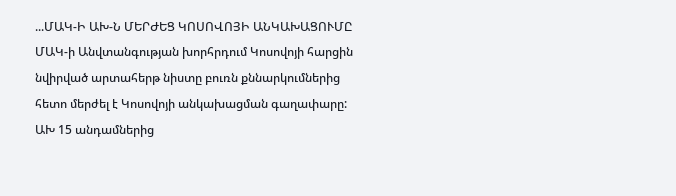...ՄԱԿ-Ի ԱԽ-Ն ՄԵՐԺԵՑ ԿՈՍՈՎՈՅԻ ԱՆԿԱԽԱՑՈՒՄԸ
ՄԱԿ-ի Անվտանգության խորհրդում Կոսովոյի հարցին նվիրված արտահերթ նիստը բուռն քննարկումներից հետո մերժել է Կոսովոյի անկախացման գաղափարը: ԱԽ 15 անդամներից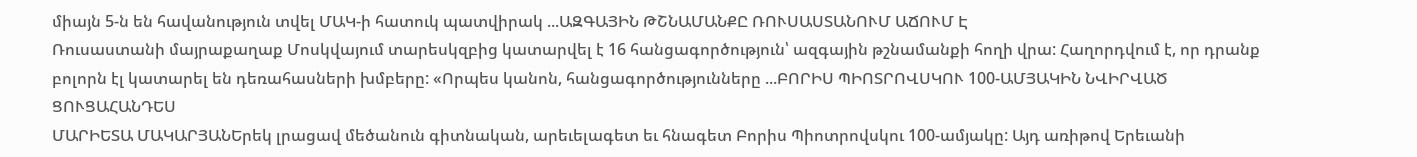միայն 5-ն են հավանություն տվել ՄԱԿ-ի հատուկ պատվիրակ ...ԱԶԳԱՅԻՆ ԹՇՆԱՄԱՆՔԸ ՌՈՒՍԱՍՏԱՆՈՒՄ ԱՃՈՒՄ Է
Ռուսաստանի մայրաքաղաք Մոսկվայում տարեսկզբից կատարվել է 16 հանցագործություն՝ ազգային թշնամանքի հողի վրա: Հաղորդվում է, որ դրանք բոլորն էլ կատարել են դեռահասների խմբերը: «Որպես կանոն, հանցագործությունները ...ԲՈՐԻՍ ՊԻՈՏՐՈՎՍԿՈՒ 100-ԱՄՅԱԿԻՆ ՆՎԻՐՎԱԾ ՑՈՒՑԱՀԱՆԴԵՍ
ՄԱՐԻԵՏԱ ՄԱԿԱՐՅԱՆԵրեկ լրացավ մեծանուն գիտնական, արեւելագետ եւ հնագետ Բորիս Պիոտրովսկու 100-ամյակը: Այդ առիթով Երեւանի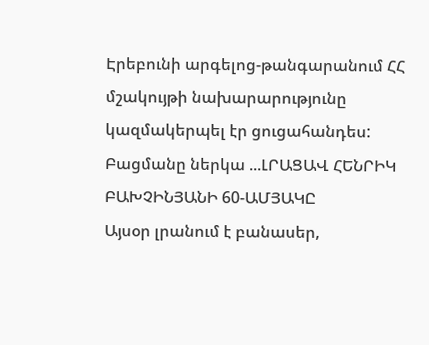Էրեբունի արգելոց-թանգարանում ՀՀ մշակույթի նախարարությունը կազմակերպել էր ցուցահանդես: Բացմանը ներկա ...ԼՐԱՑԱՎ ՀԵՆՐԻԿ ԲԱԽՉԻՆՅԱՆԻ 60-ԱՄՅԱԿԸ
Այսօր լրանում է բանասեր,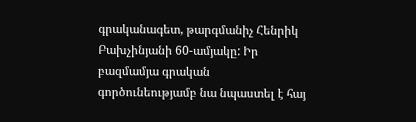գրականագետ, թարգմանիչ Հենրիկ Բախչինյանի 60-ամյակը: Իր բազմամյա գրական գործունեությամբ նա նպաստել է հայ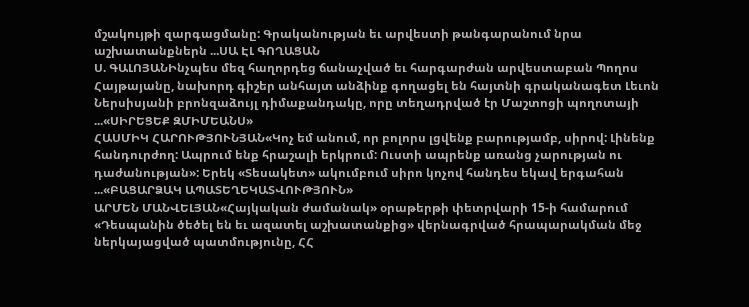մշակույթի զարգացմանը: Գրականության եւ արվեստի թանգարանում նրա աշխատանքներն ...ՍԱ ԷԼ ԳՈՂԱՑԱՆ
Ս. ԳԱԼՈՅԱՆԻնչպես մեզ հաղորդեց ճանաչված եւ հարգարժան արվեստաբան Պողոս Հայթայանը, նախորդ գիշեր անհայտ անձինք գողացել են հայտնի գրականագետ Լեւոն Ներսիսյանի բրոնզաձույլ դիմաքանդակը, որը տեղադրված էր Մաշտոցի պողոտայի ...«ՍԻՐԵՑԵՔ ԶՄԻՄԵԱՆՍ»
ՀԱՍՄԻԿ ՀԱՐՈՒԹՅՈՒՆՅԱՆ«Կոչ եմ անում, որ բոլորս լցվենք բարությամբ, սիրով: Լինենք հանդուրժող: Ապրում ենք հրաշալի երկրում: Ուստի ապրենք առանց չարության ու դաժանության»: Երեկ «Տեսակետ» ակումբում սիրո կոչով հանդես եկավ երգահան ...«ԲԱՑԱՐՁԱԿ ԱՊԱՏԵՂԵԿԱՏՎՈՒԹՅՈՒՆ»
ԱՐՄԵՆ ՄԱՆՎԵԼՅԱՆ«Հայկական ժամանակ» օրաթերթի փետրվարի 15-ի համարում «Դեսպանին ծեծել են եւ ազատել աշխատանքից» վերնագրված հրապարակման մեջ ներկայացված պատմությունը, ՀՀ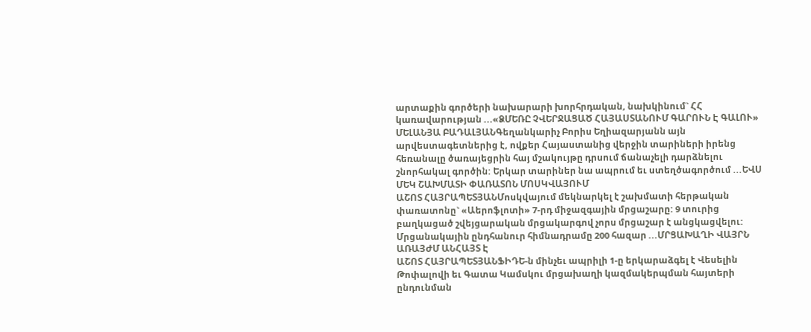արտաքին գործերի նախարարի խորհրդական, նախկինում` ՀՀ կառավարության ...«ՁՄԵՌԸ ՉՎԵՐՋԱՑԱԾ ՀԱՅԱՍՏԱՆՈՒՄ ԳԱՐՈՒՆ Է ԳԱԼՈՒ»
ՄԵԼԱՆՅԱ ԲԱԴԱԼՅԱՆԳեղանկարիչ Բորիս Եղիազարյանն այն արվեստագետներից է, ովքեր Հայաստանից վերջին տարիների իրենց հեռանալը ծառայեցրին հայ մշակույթը դրսում ճանաչելի դարձնելու շնորհակալ գործին: Երկար տարիներ նա ապրում եւ ստեղծագործում ...ԵՎՍ ՄԵԿ ՇԱԽՄԱՏԻ ՓԱՌԱՏՈՆ ՄՈՍԿՎԱՅՈՒՄ
ԱՇՈՏ ՀԱՅՐԱՊԵՏՅԱՆՄոսկվայում մեկնարկել է շախմատի հերթական փառատոնը` «Աերոֆլոտի» 7-րդ միջազգային մրցաշարը: 9 տուրից բաղկացած շվեյցարական մրցակարգով չորս մրցաշար է անցկացվելու: Մրցանակային ընդհանուր հիմնադրամը 200 հազար ...ՄՐՑԱԽԱՂԻ ՎԱՅՐՆ ԱՌԱՅԺՄ ԱՆՀԱՅՏ Է
ԱՇՈՏ ՀԱՅՐԱՊԵՏՅԱՆՖԻԴԵ-ն մինչեւ ապրիլի 1-ը երկարաձգել է Վեսելին Թոփալովի եւ Գատա Կամսկու մրցախաղի կազմակերպման հայտերի ընդունման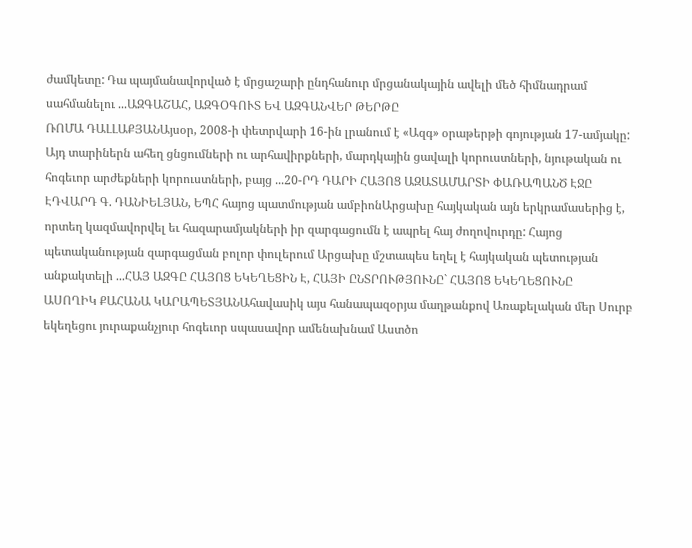ժամկետը: Դա պայմանավորված է մրցաշարի ընդհանուր մրցանակային ավելի մեծ հիմնադրամ սահմանելու ...ԱԶԳԱՇԱՀ, ԱԶԳՕԳՈՒՏ ԵՎ ԱԶԳԱՆՎԵՐ ԹԵՐԹԸ
ՌՈՄԱ ԴԱԼԼԱՔՅԱՆԱյսօր, 2008-ի փետրվարի 16-ին լրանում է «Ազգ» օրաթերթի գոյության 17-ամյակը: Այդ տարիներն ահեղ ցնցումների ու արհավիրքների, մարդկային ցավալի կորուստների, նյութական ու հոգեւոր արժեքների կորուստների, բայց ...20-ՐԴ ԴԱՐԻ ՀԱՅՈՑ ԱԶԱՏԱՄԱՐՏԻ ՓԱՌԱՊԱՆԾ ԷՋԸ
ԷԴՎԱՐԴ Գ. ԴԱՆԻԵԼՅԱՆ, ԵՊՀ հայոց պատմության ամբիոնԱրցախը հայկական այն երկրամասերից է, որտեղ կազմավորվել եւ հազարամյակների իր զարգացումն է ապրել հայ ժողովուրդը: Հայոց պետականության զարգացման բոլոր փուլերում Արցախը մշտապես եղել է հայկական պետության անքակտելի ...ՀԱՅ ԱԶԳԸ ՀԱՅՈՑ ԵԿԵՂԵՑԻՆ Է, ՀԱՅԻ ԸՆՏՐՈՒԹՅՈՒՆԸ` ՀԱՅՈՑ ԵԿԵՂԵՑՈՒՆԸ
ԱՍՈՂԻԿ ՔԱՀԱՆԱ ԿԱՐԱՊԵՏՅԱՆԱհավասիկ այս հանապազօրյա մաղթանքով Առաքելական մեր Սուրբ եկեղեցու յուրաքանչյուր հոգեւոր սպասավոր ամենախնամ Աստծո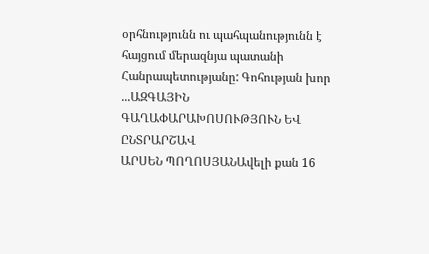օրհնությունն ու պահպանությունն է հայցում մերազնյա պատանի Հանրապետությանը: Գոհության խոր ...ԱԶԳԱՅԻՆ ԳԱՂԱՓԱՐԱԽՈՍՈՒԹՅՈՒՆ ԵՎ ԸՆՏՐԱՐՇԱՎ
ԱՐՍԵՆ ՊՈՂՈՍՅԱՆԱվելի քան 16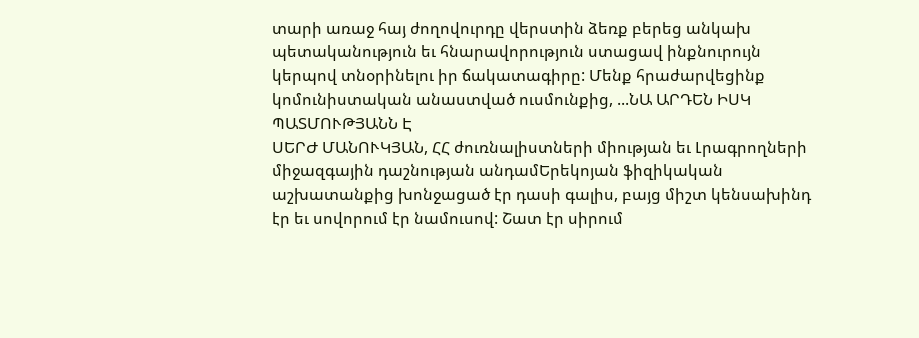տարի առաջ հայ ժողովուրդը վերստին ձեռք բերեց անկախ պետականություն եւ հնարավորություն ստացավ ինքնուրույն կերպով տնօրինելու իր ճակատագիրը: Մենք հրաժարվեցինք կոմունիստական անաստված ուսմունքից, ...ՆԱ ԱՐԴԵՆ ԻՍԿ ՊԱՏՄՈՒԹՅԱՆՆ Է
ՍԵՐԺ ՄԱՆՈՒԿՅԱՆ, ՀՀ ժուռնալիստների միության եւ Լրագրողների միջազգային դաշնության անդամԵրեկոյան ֆիզիկական աշխատանքից խոնջացած էր դասի գալիս, բայց միշտ կենսախինդ էր եւ սովորում էր նամուսով: Շատ էր սիրում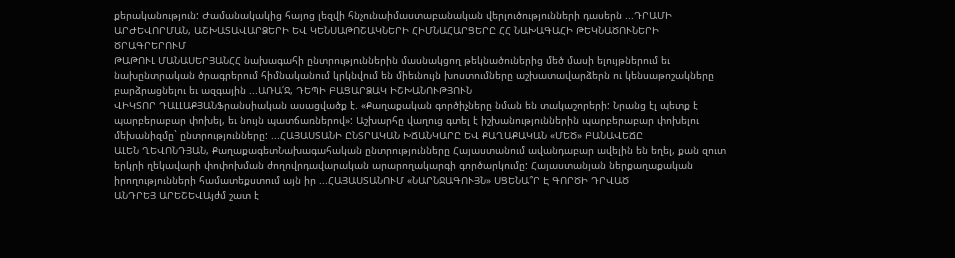քերականություն: Ժամանակակից հայոց լեզվի հնչունաիմաստաբանական վերլուծությունների դասերն ...ԴՐԱՄԻ ԱՐԺԵՎՈՐՄԱՆ, ԱՇԽԱՏԱՎԱՐՁԵՐԻ ԵՎ ԿԵՆՍԱԹՈՇԱԿՆԵՐԻ ՀԻՄՆԱՀԱՐՑԵՐԸ ՀՀ ՆԱԽԱԳԱՀԻ ԹԵԿՆԱԾՈՒՆԵՐԻ ԾՐԱԳՐԵՐՈՒՄ
ԹԱԹՈՒԼ ՄԱՆԱՍԵՐՅԱՆՀՀ նախագահի ընտրություններին մասնակցող թեկնածուներից մեծ մասի ելույթներում եւ նախընտրական ծրագրերում հիմնականում կրկնվում են միեւնույն խոստումները աշխատավարձերն ու կենսաթոշակները բարձրացնելու եւ ազգային ...ԱՌԱ՛Ջ, ԴԵՊԻ ԲԱՑԱՐՁԱԿ ԻՇԽԱՆՈՒԹՅՈՒՆ
ՎԻԿՏՈՐ ԴԱԼԼԱՔՅԱՆՖրանսիական ասացվածք է. «Քաղաքական գործիչները նման են տակաշորերի: Նրանց էլ պետք է պարբերաբար փոխել, եւ նույն պատճառներով»: Աշխարհը վաղուց գտել է իշխանություններին պարբերաբար փոխելու մեխանիզմը` ընտրությունները: ...ՀԱՅԱՍՏԱՆԻ ԸՆՏՐԱԿԱՆ ԽՃԱՆԿԱՐԸ ԵՎ ՔԱՂԱՔԱԿԱՆ «ՄԵԾ» ԲԱՆԱՎԵՃԸ
ԱԼԵՆ ՂԵՎՈՆԴՅԱՆ, ՔաղաքագետՆախագահական ընտրությունները Հայաստանում ավանդաբար ավելին են եղել, քան զուտ երկրի ղեկավարի փոփոխման ժողովրդավարական արարողակարգի գործարկումը: Հայաստանյան ներքաղաքական իրողությունների համատեքստում այն իր ...ՀԱՅԱՍՏԱՆՈՒՄ «ՆԱՐՆՋԱԳՈՒՅՆ» ՍՑԵՆԱ՞Ր Է ԳՈՐԾԻ ԴՐՎԱԾ
ԱՆԴՐԵՅ ԱՐԵՇԵՎԱյժմ շատ է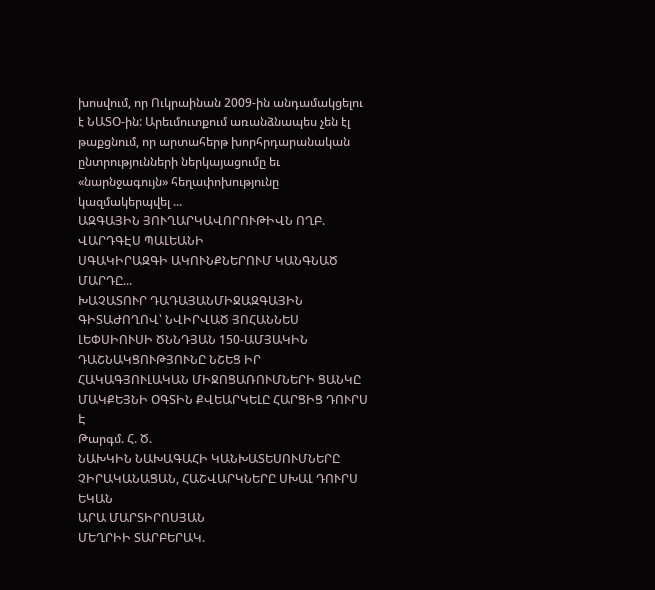խոսվում, որ Ուկրաինան 2009-ին անդամակցելու է ՆԱՏՕ-ին: Արեւմուտքում առանձնապես չեն էլ թաքցնում, որ արտահերթ խորհրդարանական ընտրությունների ներկայացումը եւ «նարնջագույն» հեղափոխությունը կազմակերպվել ...
ԱԶԳԱՅԻՆ ՅՈՒՂԱՐԿԱՎՈՐՈՒԹԻՎՆ ՈՂԲ. ՎԱՐԴԳԷՍ ՊԱԼԵԱՆԻ
ՍԳԱԿԻՐԱԶԳԻ ԱԿՈՒՆՔՆԵՐՈՒՄ ԿԱՆԳՆԱԾ ՄԱՐԴԸ...
ԽԱՉԱՏՈՒՐ ԴԱԴԱՅԱՆՄԻՋԱԶԳԱՅԻՆ ԳԻՏԱԺՈՂՈՎ՝ ՆՎԻՐՎԱԾ ՅՈՀԱՆՆԵՍ ԼԵՓՍԻՈՒՍԻ ԾՆՆԴՅԱՆ 150-ԱՄՅԱԿԻՆ
ԴԱՇՆԱԿՑՈՒԹՅՈՒՆԸ ՆՇԵՑ ԻՐ ՀԱԿԱԳՅՈՒԼԱԿԱՆ ՄԻՋՈՑԱՌՈՒՄՆԵՐԻ ՑԱՆԿԸ
ՄԱԿՔԵՅՆԻ ՕԳՏԻՆ ՔՎԵԱՐԿԵԼԸ ՀԱՐՑԻՑ ԴՈՒՐՍ Է
Թարգմ. Հ. Ծ.
ՆԱԽԿԻՆ ՆԱԽԱԳԱՀԻ ԿԱՆԽԱՏԵՍՈՒՄՆԵՐԸ ՉԻՐԱԿԱՆԱՑԱՆ, ՀԱՇՎԱՐԿՆԵՐԸ ՍԽԱԼ ԴՈՒՐՍ ԵԿԱՆ
ԱՐԱ ՄԱՐՏԻՐՈՍՅԱՆ
ՄԵՂՐԻԻ ՏԱՐԲԵՐԱԿ.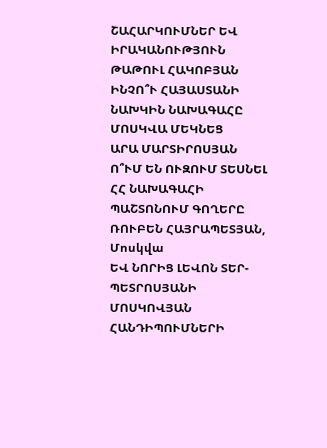ՇԱՀԱՐԿՈՒՄՆԵՐ ԵՎ ԻՐԱԿԱՆՈՒԹՅՈՒՆ
ԹԱԹՈՒԼ ՀԱԿՈԲՅԱՆ
ԻՆՉՈ՞Ւ ՀԱՅԱՍՏԱՆԻ ՆԱԽԿԻՆ ՆԱԽԱԳԱՀԸ ՄՈՍԿՎԱ ՄԵԿՆԵՑ
ԱՐԱ ՄԱՐՏԻՐՈՍՅԱՆ
Ո՞ՒՄ ԵՆ ՈՒԶՈՒՄ ՏԵՍՆԵԼ ՀՀ ՆԱԽԱԳԱՀԻ ՊԱՇՏՈՆՈՒՄ ԳՈՂԵՐԸ
ՌՈՒԲԵՆ ՀԱՅՐԱՊԵՏՅԱՆ, Մոսկվա
ԵՎ ՆՈՐԻՑ ԼԵՎՈՆ ՏԵՐ-ՊԵՏՐՈՍՅԱՆԻ ՄՈՍԿՈՎՅԱՆ ՀԱՆԴԻՊՈՒՄՆԵՐԻ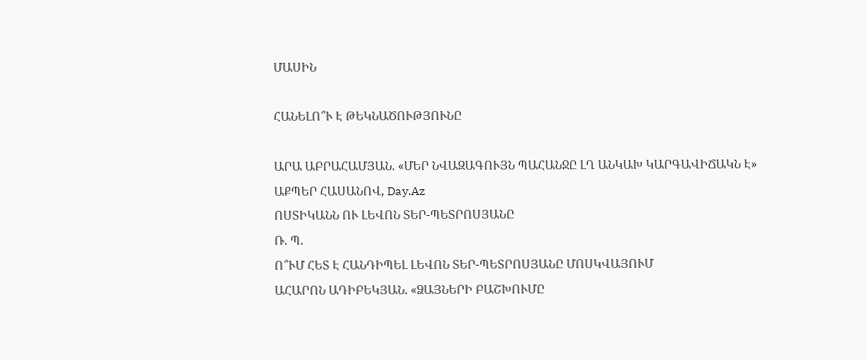ՄԱՍԻՆ

ՀԱՆԵԼՈ՞Ւ Է ԹԵԿՆԱԾՈՒԹՅՈՒՆԸ

ԱՐԱ ԱԲՐԱՀԱՄՅԱՆ. «ՄԵՐ ՆՎԱԶԱԳՈՒՅՆ ՊԱՀԱՆՋԸ ԼՂ ԱՆԿԱԽ ԿԱՐԳԱՎԻՃԱԿՆ Է»
ԱՔՊԵՐ ՀԱՍԱՆՈՎ, Day.Az
ՈՍՏԻԿԱՆՆ ՈՒ ԼԵՎՈՆ ՏԵՐ-ՊԵՏՐՈՍՅԱՆԸ
Ռ. Պ.
Ո՞ՒՄ ՀԵՏ Է ՀԱՆԴԻՊԵԼ ԼԵՎՈՆ ՏԵՐ-ՊԵՏՐՈՍՅԱՆԸ ՄՈՍԿՎԱՅՈՒՄ
ԱՀԱՐՈՆ ԱԴԻԲԵԿՅԱՆ. «ՁԱՅՆԵՐԻ ԲԱՇԽՈՒՄԸ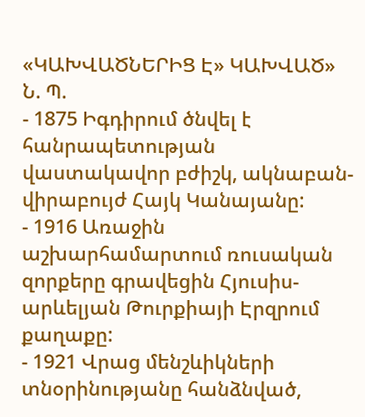«ԿԱԽՎԱԾՆԵՐԻՑ Է» ԿԱԽՎԱԾ»
Ն. Պ.
- 1875 Իգդիրում ծնվել է հանրապետության վաստակավոր բժիշկ, ակնաբան-վիրաբույժ Հայկ Կանայանը:
- 1916 Առաջին աշխարհամարտում ռուսական զորքերը գրավեցին Հյուսիս-արևելյան Թուրքիայի Էրզրում քաղաքը:
- 1921 Վրաց մենշևիկների տնօրինությանը հանձնված,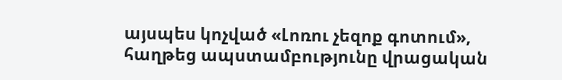այսպես կոչված «Լոռու չեզոք գոտում», հաղթեց ապստամբությունը վրացական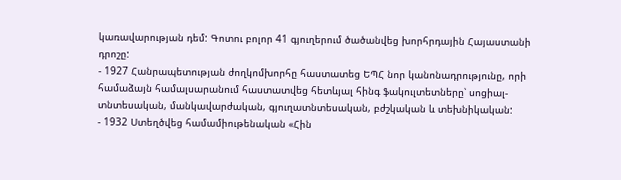կառավարության դեմ: Գոտու բոլոր 41 գյուղերում ծածանվեց խորհրդային Հայաստանի դրոշը:
- 1927 Հանրապետության ժողկոմխորհը հաստատեց ԵՊՀ նոր կանոնադրությունը, որի համաձայն համալսարանում հաստատվեց հետևյալ հինգ ֆակուլտետները՝ սոցիալ-տնտեսական, մանկավարժական, գյուղատնտեսական, բժշկական և տեխնիկական:
- 1932 Ստեղծվեց համամիութենական «Հին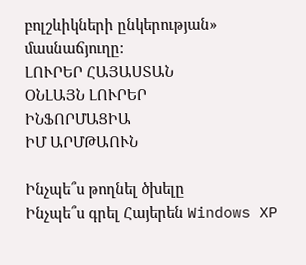բոլշևիկների ընկերության» մասնաճյուղը:
ԼՈՒՐԵՐ ՀԱՅԱՍՏԱՆ
ՕՆԼԱՅՆ ԼՈՒՐԵՐ
ԻՆՖՈՐՄԱՑԻԱ
ԻՄ ԱՐՄԹԱՈՒՆ

Ինչպե՞ս թողնել ծխելը
Ինչպե՞ս գրել Հայերեն Windows XP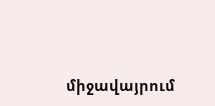միջավայրում